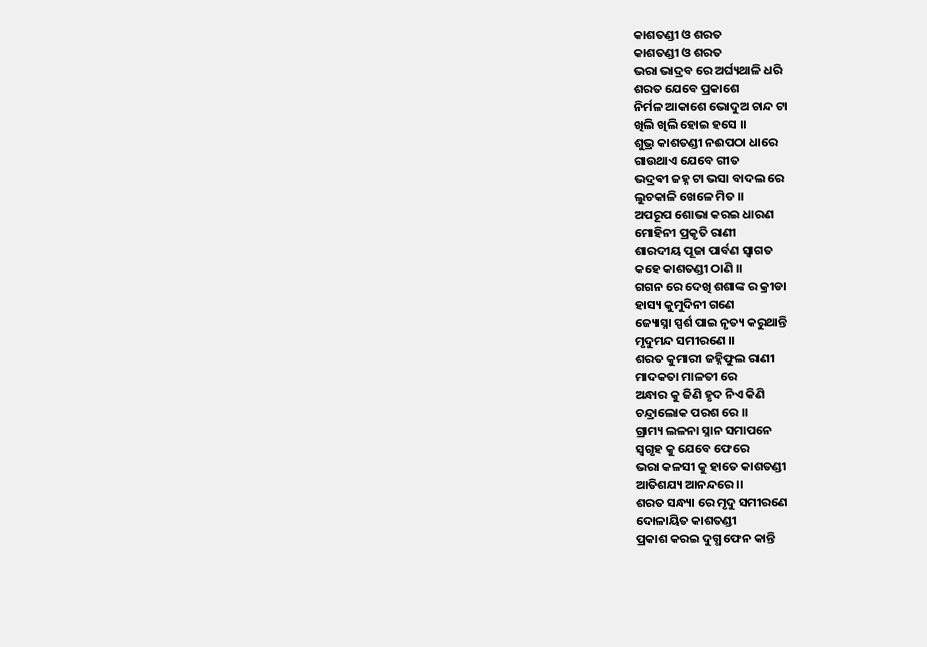କାଶତଣ୍ଡୀ ଓ ଶରତ
କାଶତଣ୍ଡୀ ଓ ଶରତ
ଭରା ଭାଦ୍ରବ ରେ ଅର୍ଘ୍ୟଥାଳି ଧରି
ଶରତ ଯେବେ ପ୍ରକାଶେ
ନିର୍ମଳ ଆକାଶେ ଭୋଦୁଅ ଚାନ୍ଦ ଟା
ଖିଲି ଖିଲି ହୋଇ ହସେ ।।
ଶୁଭ୍ର କାଶତଣ୍ଡୀ ନଈପଠା ଧାରେ
ଗାଉଥାଏ ଯେବେ ଗୀତ
ଭଦ୍ରଵୀ ଜହ୍ନ ଟା ଭସା ବାଦଲ ରେ
ଲୁଚକାଳି ଖେଳେ ମିତ ।।
ଅପରୂପ ଶୋଭା କରଇ ଧାରଣ
ମୋହିନୀ ପ୍ରକୃତି ରାଣୀ
ଶାରଦୀୟ ପୂଜା ପାର୍ବଣ ସ୍ୱାଗତ
କହେ କାଶତଣ୍ଡୀ ଠାଣି ।।
ଗଗନ ରେ ଦେଖି ଶଶାଙ୍କ ର କ୍ରୀଡା
ହାସ୍ୟ କୁମୁଦିନୀ ଗଣେ
ଜ୍ୟୋସ୍ନା ସ୍ପର୍ଶ ପାଇ ନୃତ୍ୟ କରୁଥାନ୍ତି
ମୃଦୁମନ୍ଦ ସମୀରଣେ ।।
ଶରତ କୁମାରୀ ଜହ୍ନିଫୁଲ ରାଣୀ
ମାଦକତା ମାଳତୀ ରେ
ଅନ୍ଧାର କୁ ଜିଣି ହୃଦ ନିଏ କିଣି
ଚନ୍ଦ୍ରାଲୋକ ପରଶ ରେ ।।
ଗ୍ରାମ୍ୟ ଲଳନା ସ୍ନାନ ସମାପନେ
ସ୍ବଗୃହ କୁ ଯେବେ ଫେରେ
ଭରା କଳସୀ କୁ ହାତେ କାଶତଣ୍ଡୀ
ଆତିଶଯ୍ୟ ଆନନ୍ଦରେ ।।
ଶରତ ସନ୍ଧ୍ୟା ରେ ମୃଦୁ ସମୀରଣେ
ଦୋଳାୟିତ କାଶତଣ୍ଡୀ
ପ୍ରକାଶ କରଇ ଦୁଗ୍ଧ ଫେନ କାନ୍ତି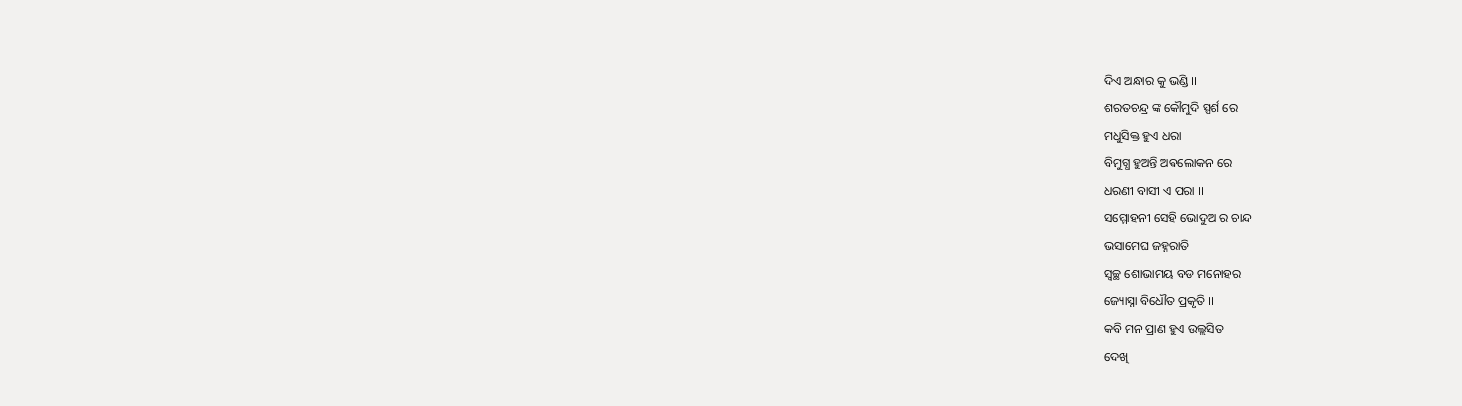ଦିଏ ଅନ୍ଧାର କୁ ଭଣ୍ଡି ।।
ଶରତଚନ୍ଦ୍ର ଙ୍କ କୌମୁଦି ସ୍ପର୍ଶ ରେ
ମଧୁସିକ୍ତ ହୁଏ ଧରା
ବିମୁଗ୍ଧ ହୁଅନ୍ତି ଅଵଲୋକନ ରେ
ଧରଣୀ ବାସୀ ଏ ପରା ।।
ସମ୍ମୋହନୀ ସେହି ଭୋଦୁଅ ର ଚାନ୍ଦ
ଭସାମେଘ ଜହ୍ନରାତି
ସ୍ୱଚ୍ଛ ଶୋଭାମୟ ବଡ ମନୋହର
ଜ୍ୟୋସ୍ନା ବିଧୌତ ପ୍ରକୃତି ।।
କବି ମନ ପ୍ରାଣ ହୁଏ ଉଲ୍ଲସିତ
ଦେଖି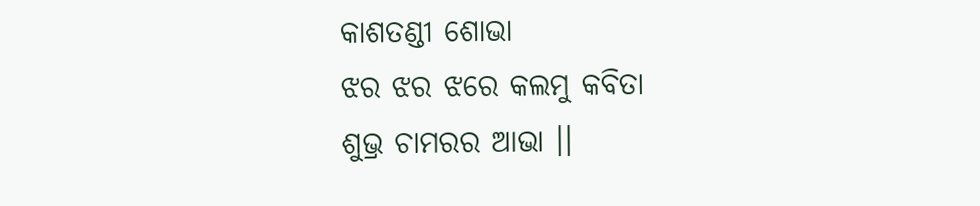କାଶତଣ୍ଡୀ ଶୋଭା
ଝର ଝର ଝରେ କଲମୁ କବିତା
ଶୁଭ୍ର ଚାମରର ଆଭା ।।